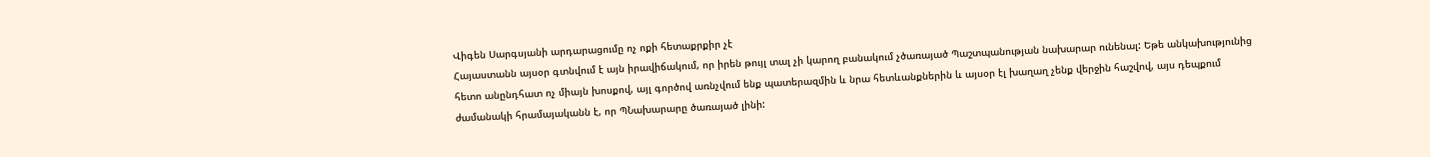Վիգեն Սարգսյանի արդարացումը ոչ ոքի հետաքրքիր չէ
Հայաստանն այսօր գտնվում է այն իրավիճակում, որ իրեն թույլ տալ չի կարող բանակում չծառայած Պաշտպանության նախարար ունենալ: Եթե անկախությունից հետո անընդհատ ոչ միայն խոսքով, այլ գործով առնչվում ենք պատերազմին և նրա հետևանքներին և այսօր էլ խաղաղ չենք վերջին հաշվով, այս դեպքում ժամանակի հրամայականն է, որ ՊՆախարարը ծառայած լինի: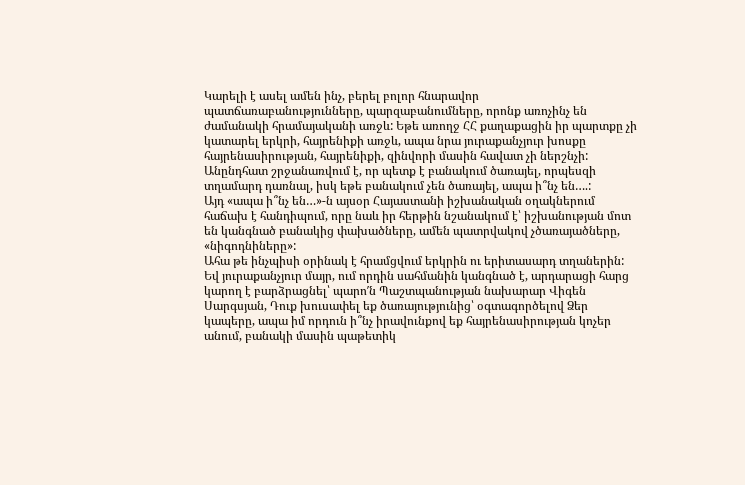Կարելի է ասել ամեն ինչ, բերել բոլոր հնարավոր պատճառաբանությունները, պարզաբանումները, որոնք առոչինչ են ժամանակի հրամայականի առջև: Եթե առողջ ՀՀ քաղաքացին իր պարտքը չի կատարել երկրի, հայրենիքի առջև, ապա նրա յուրաքանչյուր խոսքը հայրենասիրության, հայրենիքի, զինվորի մասին հավատ չի ներշնչի:
Անընդհատ շրջանառվում է, որ պետք է բանակում ծառայել, որպեսզի տղամարդ դառնալ, իսկ եթե բանակում չեն ծառայել, ապա ի՞նչ են….:
Այդ «ապա ի՞նչ են…»-ն այսօր Հայաստանի իշխանական օղակներում հաճախ է հանդիպում, որը նաև իր հերթին նշանակում է՝ իշխանության մոտ են կանգնած բանակից փախածները, ամեն պատրվակով չծառայածները, «նիգոդնիները»:
Ահա թե ինչպիսի օրինակ է հրամցվում երկրին ու երիտասարդ տղաներին:
Եվ յուրաքանչյուր մայր, ում որդին սահմանին կանգնած է, արդարացի հարց կարող է բարձրացնել՝ պարո′ն Պաշտպանության նախարար Վիգեն Սարգսյան, Դուք խուսափել եք ծառայությունից՝ օգտագործելով Ձեր կապերը, ապա իմ որդուն ի՞նչ իրավունքով եք հայրենասիրության կոչեր անում, բանակի մասին պաթետիկ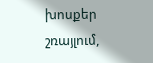խոսքեր շռայլում,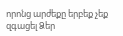որոնց արժեքը երբեք չեք զգացել Ձեր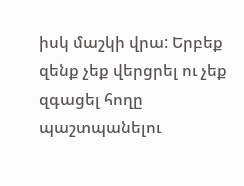իսկ մաշկի վրա: Երբեք զենք չեք վերցրել ու չեք զգացել հողը պաշտպանելու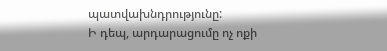պատվախնդրությունը:
Ի դեպ, արդարացումը ոչ ոքի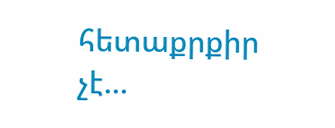հետաքրքիր չէ…